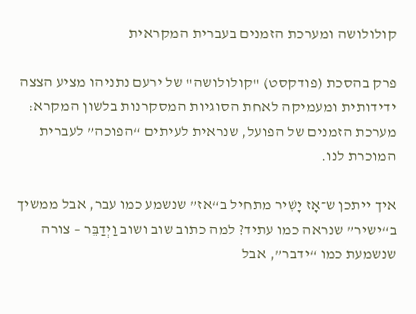קולולושה ומערכת הזמנים בעברית המקראית

פרק בהסכת (פודקסט) "קולולושה" של ירעם נתניהו מציע הצצה ידידותית ומעמיקה לאחת הסוגיות המסקרנות בלשון המקרא: מערכת הזמנים של הפועל, שנראית לעיתים “הפוכה” לעברית המוכרת לנו.

איך ייתכן ש־אָז יָשִׁיר מתחיל ב“אז” שנשמע כמו עבר, אבל ממשיך ב“ישיר” שנראה כמו עתיד? למה כתוב שוב ושוב וַיְדַבֵּר – צורה שנשמעת כמו “ידבר”, אבל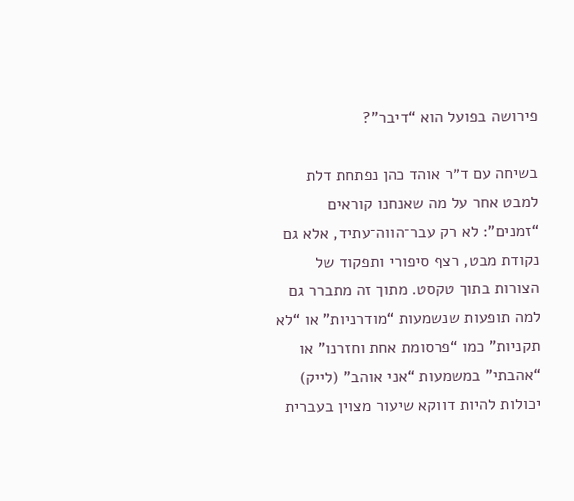פירושה בפועל הוא “דיבר”?

בשיחה עם ד״ר אוהד כהן נפתחת דלת למבט אחר על מה שאנחנו קוראים “זמנים”: לא רק עבר־הווה־עתיד, אלא גם נקודת מבט, רצף סיפורי ותפקוד של הצורות בתוך טקסט. מתוך זה מתברר גם למה תופעות שנשמעות “מודרניות” או “לא תקניות” כמו “פרסומת אחת וחזרנו” או “אהבתי” במשמעות “אני אוהב” (לייק) יכולות להיות דווקא שיעור מצוין בעברית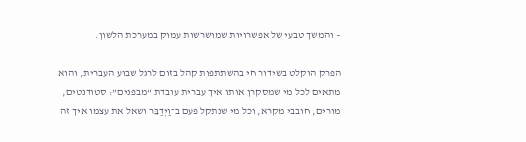– והמשך טבעי של אפשרויות שמושרשות עמוק במערכת הלשון.

הפרק הוקלט בשידור חי בהשתתפות קהל בזום לרגל שבוע העברית, והוא מתאים לכל מי שמסקרן אותו איך עברית עובדת “מבפנים”: סטודנטים, מורים, חובבי מקרא, וכל מי שנתקל פעם ב־וַיְדַבֵּר ושאל את עצמו איך זה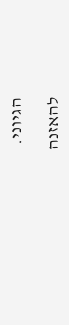הגיוני.

להאזנה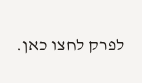לפרק לחצו כאן.